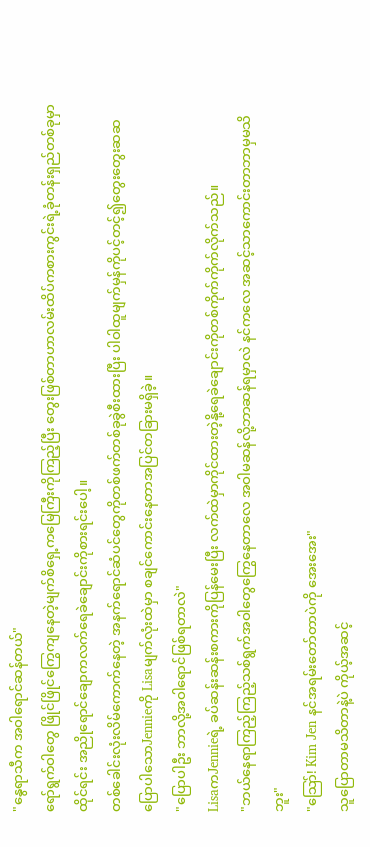"နွေရာသီက အဝါရောင်ဆန်တယ်"
ရော်ရွက်ဝါတွေ ဖြိုင်ဖြိုင်ကြွေကျနေတဲ့မျက်စိရှေ့ကမြေကြီးကိုကြည့်ပြီး တွေးဖြစ်တာဟာလမ်းထိပ်ကစားကွင်းရဲ့ခုံတန်းရှည်တစ်ခုမှာထိုင်ရင်း အညိုရောင်ချောကလက်ရေခဲချောင်းကိုစားရင်းပေါ့။
တစ်ခေါင်းလုံးလိမ်ကောက်နေတဲ့ အနက်ရောင်ဆံပင်တွေကိုတစ်ဖက်တစ်ခုခွဲစီးထားပြီး ပါဝါထူမျက်မှန်ကိုပင့်တင့်၍တွေးတွေးဆဆ ပြောပါသောJennieကို Lisaမျက်လုံးထဲမှာ စချင်ကောင်းနေတာအပြင်တခြားမရှိခဲ့။
"ပြောပါဦး ဘာလို့အဝါရောင်ဖြစ်ရတာလဲ"
LisaကJennieရဲ့ ခပ်ဆန်းဆန်းစကားကိုပြန်မေးပြီး လက်ထဲမှာကိုင်ထားတဲ့နို့ရေခဲချောင်းကိုတစ်ကိုက်ကိုက်လိုက်သည်။
"ဘယ်နေရာကြည့်ကြည့်သစ်ရွက်အဝါတွေကြွေနေတာလေ အဝါမဆန်လို့ဘာဆန်ရမှာလဲ နင်ကလေ အဆင့်သာကောင်းတာဘာမှမသိဘူး"
"သြော်! Kim Jen နင်အရမ်းတော်တာပဲကို အေးအေး"
သူပြောတာမသိတာနဲ့ပဲ ကိုယ့်အဆင့်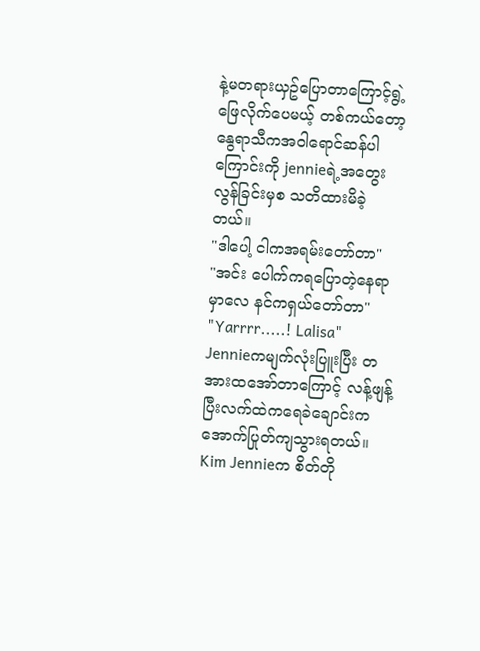နဲ့မတရားယှဥ်ပြောတာကြောင့်ရွဲ့ဖြေလိုက်ပေမယ့် တစ်ကယ်တော့နွေရာသီကအဝါရောင်ဆန်ပါကြောင်းကို jennieရဲ့အတွေးလွန်ခြင်းမှစ သတိထားမိခဲ့တယ်။
"ဒါပေါ့ ငါကအရမ်းတော်တာ"
"အင်း ပေါက်ကရပြောတဲ့နေရာမှာလေ နင်ကရှယ်တော်တာ"
"Yarrrr.....! Lalisa"
Jennieကမျက်လုံးပြူးပြီး တအားထအော်တာကြောင့် လန့်ဖျန့်ပြီးလက်ထဲကရေခဲချောင်းကအောက်ပြုတ်ကျသွားရတယ်။
Kim Jennieက စိတ်တို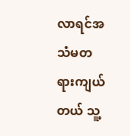လာရင်အသံမတရားကျယ်တယ် သူ့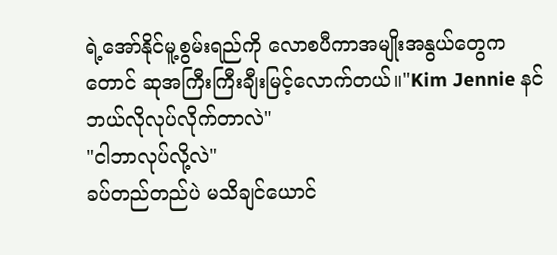ရဲ့အော်နိုင်မူ့စွမ်းရည်ကို လောစပီကာအမျိုးအနွယ်တွေကတောင် ဆုအကြီးကြီးချီးမြင့်လောက်တယ်။"Kim Jennie နင်ဘယ်လိုလုပ်လိုက်တာလဲ"
"ငါဘာလုပ်လို့လဲ"
ခပ်တည်တည်ပဲ မသိချင်ယောင်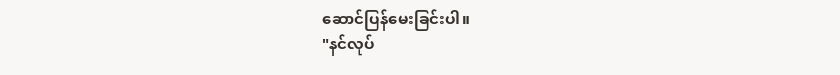ဆောင်ပြန်မေးခြင်းပါ။
"နင်လုပ်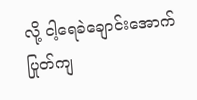လို့ ငါ့ရေခဲချောင်းအောက်ပြုတ်ကျ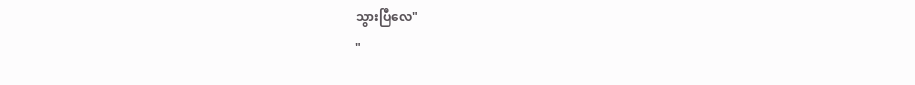သွားပြီလေ"
"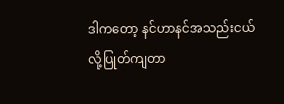ဒါကတော့ နင်ဟာနင်အသည်းငယ်လို့ပြုတ်ကျတာ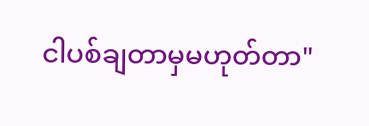ငါပစ်ချတာမှမဟုတ်တာ"